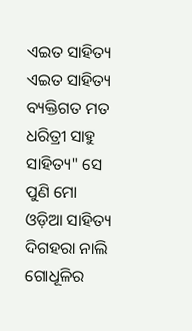ଏଇତ ସାହିତ୍ୟ
ଏଇତ ସାହିତ୍ୟ
ବ୍ୟକ୍ତିଗତ ମତ ଧରିତ୍ରୀ ସାହୁ
ସାହିତ୍ୟ" ସେ ପୁଣି ମୋ
ଓଡ଼ିଆ ସାହିତ୍ୟ
ଦିଗହରା ନାଲି ଗୋଧୂଳିର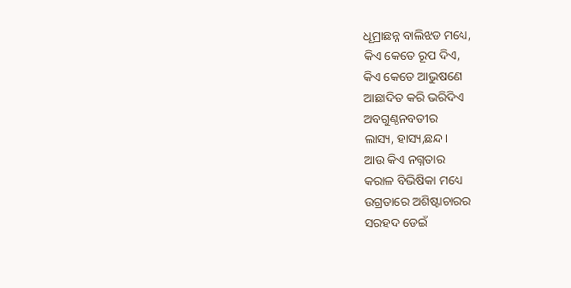ଧୂମ୍ରାଛନ୍ନ ବାଲିଝଡ ମଧ୍ୟେ,
କିଏ କେତେ ରୂପ ଦିଏ,
କିଏ କେତେ ଆଭୁଷଣେ
ଆଛାଦିତ କରି ଭରିଦିଏ
ଅବଗୁଣ୍ଠନବତୀର
ଲାସ୍ୟ, ହାସ୍ୟ,ଛନ୍ଦ।
ଆଉ କିଏ ନଗ୍ନତାର
କରାଳ ବିଭିଷିକା ମଧ୍ୟେ
ଉଗ୍ରତାରେ ଅଶିଷ୍ଟାଚାରର
ସରହଦ ଡେଇଁ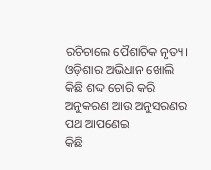ରଚିଚାଲେ ପୈଶାଚିକ ନୃତ୍ୟ।
ଓଡ଼ିଶାର ଅଭିଧାନ ଖୋଲି
କିଛି ଶଦ୍ଦ ଚୋରି କରି
ଅନୁକରଣ ଆଉ ଅନୁସରଣର
ପଥ ଆପଣେଇ
କିଛି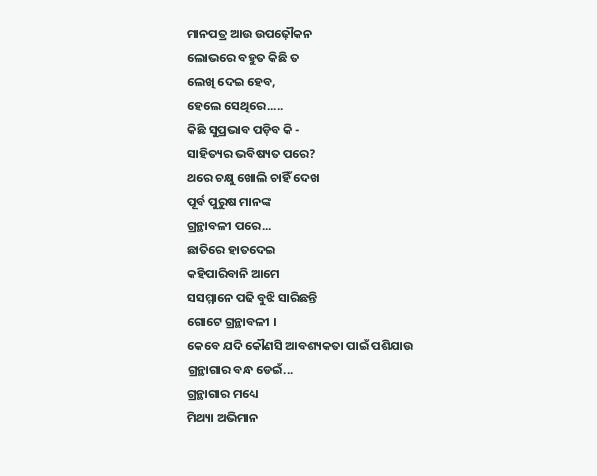ମାନପତ୍ର ଆଉ ଉପଢ଼ୌକନ
ଲୋଭରେ ବହୁତ କିଛି ତ
ଲେଖି ଦେଇ ହେବ,
ହେଲେ ସେଥିରେ.....
କିଛି ସୁପ୍ରଭାବ ପଡ଼ିବ କି -
ସାହିତ୍ୟର ଭବିଷ୍ୟତ ପରେ?
ଥରେ ଚକ୍ଷୁ ଖୋଲି ଚାହିଁ ଦେଖ
ପୂର୍ବ ପୁରୁଷ ମାନଙ୍କ
ଗ୍ରନ୍ଥାବଳୀ ପରେ...
ଛାତିରେ ହାତଦେଇ
କହିପାରିବାନି ଆମେ
ସସମ୍ମାନେ ପଢି ବୁଝି ସାରିଛନ୍ତି
ଗୋଟେ ଗ୍ରନ୍ଥାବଳୀ ।
କେବେ ଯଦି କୌଣସି ଆବଶ୍ୟକତା ପାଇଁ ପଶିଯାଉ
ଗ୍ରନ୍ଥାଗାର ବନ୍ଧ ଡେଇଁ...
ଗ୍ରନ୍ଥାଗାର ମଧ୍ୟେ
ମିଥ୍ୟା ଅଭିମାନ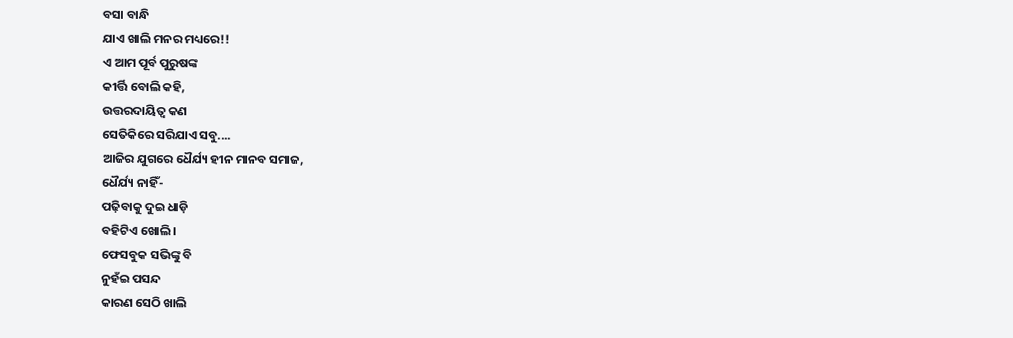ବସା ବାନ୍ଧି
ଯାଏ ଖାଲି ମନର ମଧ୍ୟରେ!!
ଏ ଆମ ପୂର୍ବ ପୁରୁଷଙ୍କ
କୀର୍ତ୍ତି ବୋଲି କହି,
ଉତ୍ତରଦାୟିତ୍ୱ କଣ
ସେତିକିରେ ସରିଯାଏ ସବୁ....
ଆଜିର ଯୁଗରେ ଧୈର୍ଯ୍ୟ ହୀନ ମାନବ ସମାଜ,
ଧୈର୍ଯ୍ୟ ନାହିଁ-
ପଢ଼ିବାକୁ ଦୁଇ ଧାଡ଼ି
ବହିଟିଏ ଖୋଲି।
ଫେସବୁକ ସଭିଙ୍କୁ ବି
ନୁହଁଇ ପସନ୍ଦ
କାରଣ ସେଠି ଖାଲି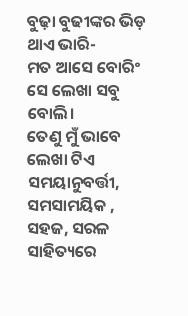ବୁଢ଼ା ବୁଢୀଙ୍କର ଭିଡ଼ ଥାଏ ଭାରି-
ମତ ଆସେ ବୋରିଂ
ସେ ଲେଖା ସବୁ ବୋଲି।
ତେଣୁ ମୁଁ ଭାବେ ଲେଖା ଟିଏ
ସମୟାନୁବର୍ତ୍ତୀ, ସମସାମୟିକ , ସହଜ, ସରଳ
ସାହିତ୍ୟରେ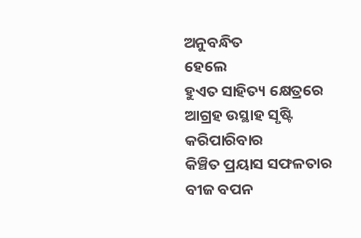ଅନୁବନ୍ଧିତ
ହେଲେ
ହୁଏତ ସାହିତ୍ୟ କ୍ଷେତ୍ରରେ
ଆଗ୍ରହ ଉସ୍ଥାହ ସୃଷ୍ଟି କରିପାରିବାର
କିଞ୍ଚିତ ପ୍ରୟାସ ସଫଳତାର
ବୀଜ ବପନ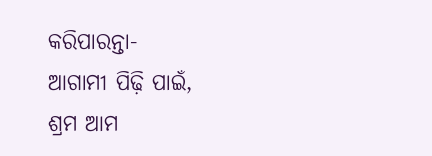କରିପାରନ୍ତା-
ଆଗାମୀ ପିଢ଼ି ପାଇଁ,
ଶ୍ରମ ଆମ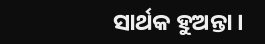ସାର୍ଥକ ହୁଅନ୍ତା।